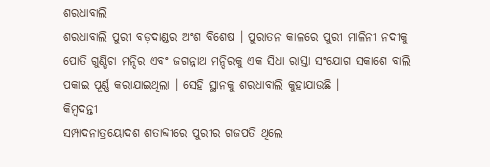ଶରଧାବାଲି
ଶରଧାବାଲି ପୁରୀ ବଡ଼ଦାଣ୍ଡର ଅଂଶ ବିଶେଷ । ପୁରାତନ କାଳରେ ପୁରୀ ମାଳିନୀ ନଦୀକୁ ପୋତି ଗୁଣ୍ଡିଚା ମନ୍ଦିର ଏବଂ ଜଗନ୍ନାଥ ମନ୍ଦିରକୁ ଏକ ସିଧା ରାସ୍ତା ସଂଯୋଗ ସକାଶେ ବାଲି ପକାଇ ପୂର୍ଣ୍ଣ କରାଯାଇଥିଲା । ସେହି ସ୍ଥାନକୁ ଶରଧାବାଲି କୁହାଯାଉଛି ।
କିମ୍ବଦନ୍ତୀ
ସମ୍ପାଦନାତ୍ରୟୋଦଶ ଶତାବ୍ଦୀରେ ପୁରୀର ଗଜପତି ଥିଲେ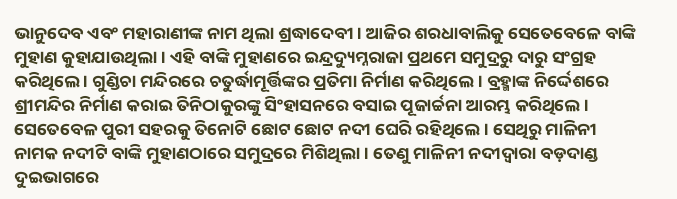ଭାନୁଦେବ ଏବଂ ମହାରାଣୀଙ୍କ ନାମ ଥିଲା ଶ୍ରଦ୍ଧାଦେବୀ । ଆଜିର ଶରଧାବାଲିକୁ ସେତେବେଳେ ବାଙ୍କି ମୁହାଣ କୁହାଯାଉଥିଲା । ଏହି ବାଙ୍କି ମୁହାଣରେ ଇନ୍ଦ୍ରଦ୍ୟୁମ୍ନରାଜା ପ୍ରଥମେ ସମୁଦ୍ରରୁ ଦାରୁ ସଂଗ୍ରହ କରିଥିଲେ । ଗୁଣ୍ଡିଚା ମନ୍ଦିରରେ ଚତୁର୍ଦ୍ଧାମୂର୍ତ୍ତିଙ୍କର ପ୍ରତିମା ନିର୍ମାଣ କରିଥିଲେ । ବ୍ରହ୍ମାଙ୍କ ନିର୍ଦ୍ଦେଶରେ ଶ୍ରୀମନ୍ଦିର ନିର୍ମାଣ କରାଇ ତିନିଠାକୁରଙ୍କୁ ସିଂହାସନରେ ବସାଇ ପୂଜାର୍ଚ୍ଚନା ଆରମ୍ଭ କରିଥିଲେ । ସେତେବେଳ ପୁରୀ ସହରକୁ ତିନୋଟି ଛୋଟ ଛୋଟ ନଦୀ ଘେରି ରହିଥିଲେ । ସେଥିରୁ ମାଳିନୀ ନାମକ ନଦୀଟି ବାଙ୍କି ମୁହାଣଠାରେ ସମୁଦ୍ରରେ ମିଶିଥିଲା । ତେଣୁ ମାଳିନୀ ନଦୀଦ୍ୱାରା ବଡ଼ଦାଣ୍ଡ ଦୁଇଭାଗରେ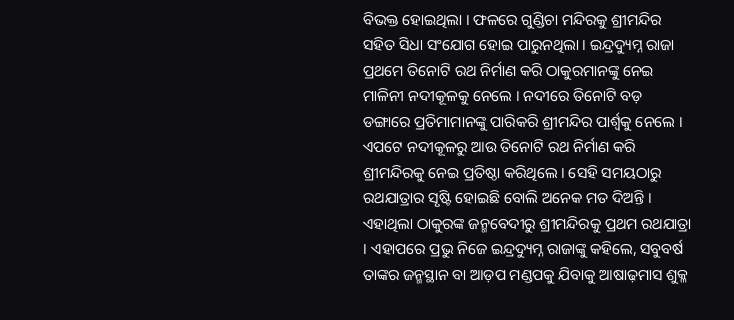ବିଭକ୍ତ ହୋଇଥିଲା । ଫଳରେ ଗୁଣ୍ଡିଚା ମନ୍ଦିରକୁ ଶ୍ରୀମନ୍ଦିର ସହିତ ସିଧା ସଂଯୋଗ ହୋଇ ପାରୁନଥିଲା । ଇନ୍ଦ୍ରଦ୍ୟୁମ୍ନ ରାଜା ପ୍ରଥମେ ତିନୋଟି ରଥ ନିର୍ମାଣ କରି ଠାକୁରମାନଙ୍କୁ ନେଇ ମାଳିନୀ ନଦୀକୂଳକୁ ନେଲେ । ନଦୀରେ ତିନୋଟି ବଡ଼ ଡଙ୍ଗାରେ ପ୍ରତିମାମାନଙ୍କୁ ପାରିକରି ଶ୍ରୀମନ୍ଦିର ପାର୍ଶ୍ୱକୁ ନେଲେ । ଏପଟେ ନଦୀକୂଳରୁ ଆଉ ତିନୋଟି ରଥ ନିର୍ମାଣ କରି ଶ୍ରୀମନ୍ଦିରକୁ ନେଇ ପ୍ରତିଷ୍ଠା କରିଥିଲେ । ସେହି ସମୟଠାରୁ ରଥଯାତ୍ରାର ସୃଷ୍ଟି ହୋଇଛି ବୋଲି ଅନେକ ମତ ଦିଅନ୍ତି । ଏହାଥିଲା ଠାକୁରଙ୍କ ଜନ୍ମବେଦୀରୁ ଶ୍ରୀମନ୍ଦିରକୁ ପ୍ରଥମ ରଥଯାତ୍ରା । ଏହାପରେ ପ୍ରଭୁ ନିଜେ ଇନ୍ଦ୍ରଦ୍ୟୁମ୍ନ ରାଜାଙ୍କୁ କହିଲେ, ସବୁବର୍ଷ ତାଙ୍କର ଜନ୍ମସ୍ଥାନ ବା ଆଡ଼ପ ମଣ୍ଡପକୁ ଯିବାକୁ ଆଷାଢ଼ମାସ ଶୁକ୍ଳ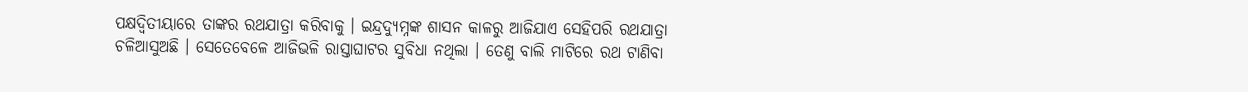ପକ୍ଷଦ୍ୱିତୀୟାରେ ତାଙ୍କର ରଥଯାତ୍ରା କରିବାକୁ । ଇନ୍ଦ୍ରଦ୍ୟୁମ୍ନଙ୍କ ଶାସନ କାଳରୁ ଆଜିଯାଏ ସେହିପରି ରଥଯାତ୍ରା ଚଳିଆସୁଅଛି । ସେତେବେଳେ ଆଜିଭଳି ରାସ୍ତାଘାଟର ସୁବିଧା ନଥିଲା । ତେଣୁ ବାଲି ମାଟିରେ ରଥ ଟାଣିବା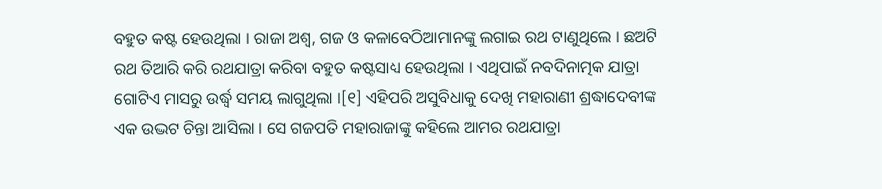ବହୁତ କଷ୍ଟ ହେଉଥିଲା । ରାଜା ଅଶ୍ୱ, ଗଜ ଓ କଳାବେଠିଆମାନଙ୍କୁ ଲଗାଇ ରଥ ଟାଣୁଥିଲେ । ଛଅଟି ରଥ ତିଆରି କରି ରଥଯାତ୍ରା କରିବା ବହୁତ କଷ୍ଟସାଧ୍ୟ ହେଉଥିଲା । ଏଥିପାଇଁ ନବଦିନାତ୍ମକ ଯାତ୍ରା ଗୋଟିଏ ମାସରୁ ଉର୍ଦ୍ଧ୍ୱ ସମୟ ଲାଗୁଥିଲା ।[୧] ଏହିପରି ଅସୁବିଧାକୁ ଦେଖି ମହାରାଣୀ ଶ୍ରଦ୍ଧାଦେବୀଙ୍କ ଏକ ଉଦ୍ଭଟ ଚିନ୍ତା ଆସିଲା । ସେ ଗଜପତି ମହାରାଜାଙ୍କୁ କହିଲେ ଆମର ରଥଯାତ୍ରା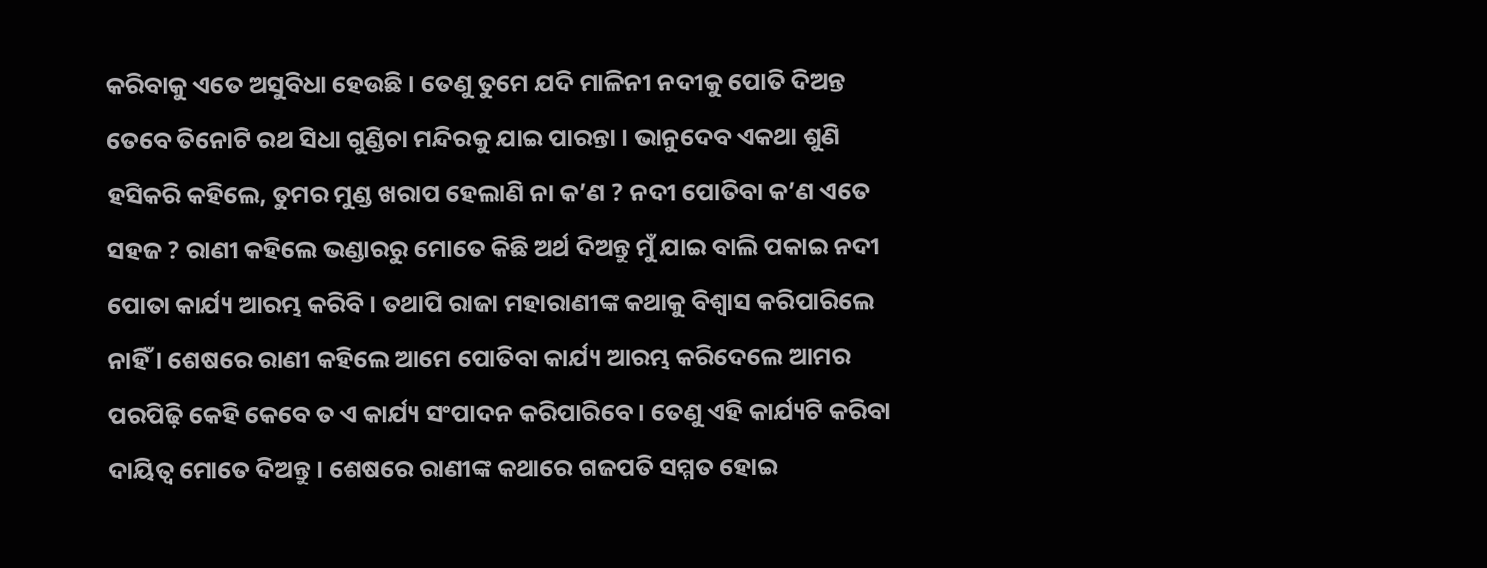କରିବାକୁ ଏତେ ଅସୁବିଧା ହେଉଛି । ତେଣୁ ତୁମେ ଯଦି ମାଳିନୀ ନଦୀକୁ ପୋତି ଦିଅନ୍ତ ତେବେ ତିନୋଟି ରଥ ସିଧା ଗୁଣ୍ଡିଚା ମନ୍ଦିରକୁ ଯାଇ ପାରନ୍ତା । ଭାନୁଦେବ ଏକଥା ଶୁଣି ହସିକରି କହିଲେ, ତୁମର ମୁଣ୍ଡ ଖରାପ ହେଲାଣି ନା କ’ଣ ? ନଦୀ ପୋତିବା କ’ଣ ଏତେ ସହଜ ? ରାଣୀ କହିଲେ ଭଣ୍ଡାରରୁ ମୋତେ କିଛି ଅର୍ଥ ଦିଅନ୍ତୁ ମୁଁ ଯାଇ ବାଲି ପକାଇ ନଦୀ ପୋତା କାର୍ଯ୍ୟ ଆରମ୍ଭ କରିବି । ତଥାପି ରାଜା ମହାରାଣୀଙ୍କ କଥାକୁ ବିଶ୍ୱାସ କରିପାରିଲେ ନାହିଁ । ଶେଷରେ ରାଣୀ କହିଲେ ଆମେ ପୋତିବା କାର୍ଯ୍ୟ ଆରମ୍ଭ କରିଦେଲେ ଆମର ପରପିଢ଼ି କେହି କେବେ ତ ଏ କାର୍ଯ୍ୟ ସଂପାଦନ କରିପାରିବେ । ତେଣୁ ଏହି କାର୍ଯ୍ୟଟି କରିବା ଦାୟିତ୍ୱ ମୋତେ ଦିଅନ୍ତୁ । ଶେଷରେ ରାଣୀଙ୍କ କଥାରେ ଗଜପତି ସମ୍ମତ ହୋଇ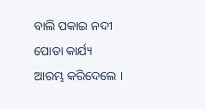ବାଲି ପକାଇ ନଦୀ ପୋତା କାର୍ଯ୍ୟ ଆରମ୍ଭ କରିଦେଲେ ।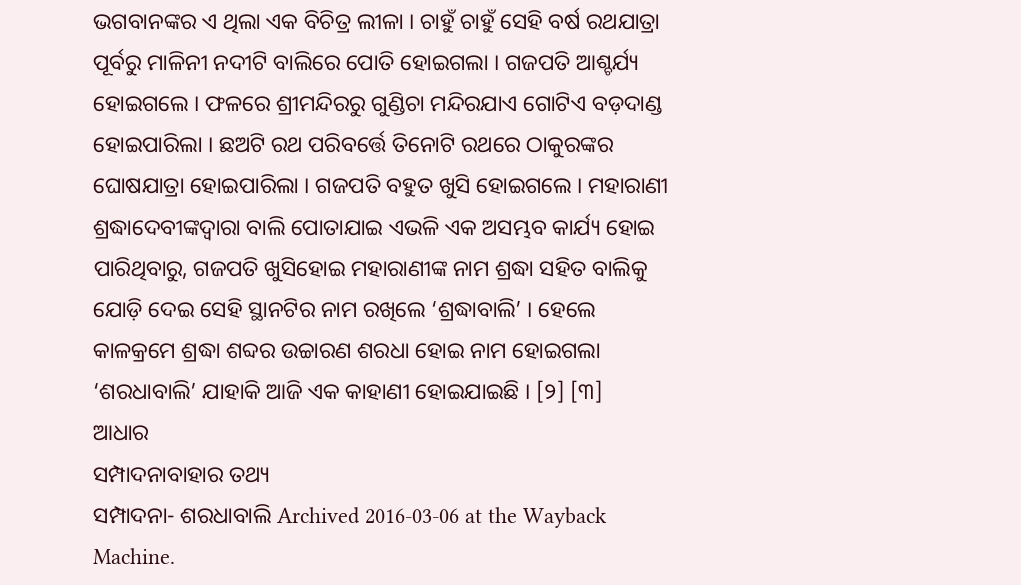ଭଗବାନଙ୍କର ଏ ଥିଲା ଏକ ବିଚିତ୍ର ଲୀଳା । ଚାହୁଁ ଚାହୁଁ ସେହି ବର୍ଷ ରଥଯାତ୍ରା ପୂର୍ବରୁ ମାଳିନୀ ନଦୀଟି ବାଲିରେ ପୋତି ହୋଇଗଲା । ଗଜପତି ଆଶ୍ଚର୍ଯ୍ୟ ହୋଇଗଲେ । ଫଳରେ ଶ୍ରୀମନ୍ଦିରରୁ ଗୁଣ୍ଡିଚା ମନ୍ଦିରଯାଏ ଗୋଟିଏ ବଡ଼ଦାଣ୍ଡ ହୋଇପାରିଲା । ଛଅଟି ରଥ ପରିବର୍ତ୍ତେ ତିନୋଟି ରଥରେ ଠାକୁରଙ୍କର ଘୋଷଯାତ୍ରା ହୋଇପାରିଲା । ଗଜପତି ବହୁତ ଖୁସି ହୋଇଗଲେ । ମହାରାଣୀ ଶ୍ରଦ୍ଧାଦେବୀଙ୍କଦ୍ୱାରା ବାଲି ପୋତାଯାଇ ଏଭଳି ଏକ ଅସମ୍ଭବ କାର୍ଯ୍ୟ ହୋଇ ପାରିଥିବାରୁ, ଗଜପତି ଖୁସିହୋଇ ମହାରାଣୀଙ୍କ ନାମ ଶ୍ରଦ୍ଧା ସହିତ ବାଲିକୁ ଯୋଡ଼ି ଦେଇ ସେହି ସ୍ଥାନଟିର ନାମ ରଖିଲେ ‘ଶ୍ରଦ୍ଧାବାଲି’ । ହେଲେ କାଳକ୍ରମେ ଶ୍ରଦ୍ଧା ଶବ୍ଦର ଉଚ୍ଚାରଣ ଶରଧା ହୋଇ ନାମ ହୋଇଗଲା ‘ଶରଧାବାଲି’ ଯାହାକି ଆଜି ଏକ କାହାଣୀ ହୋଇଯାଇଛି । [୨] [୩]
ଆଧାର
ସମ୍ପାଦନାବାହାର ତଥ୍ୟ
ସମ୍ପାଦନା- ଶରଧାବାଲି Archived 2016-03-06 at the Wayback Machine.